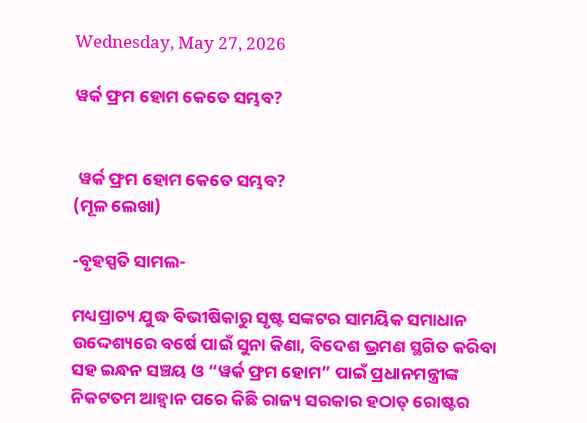Wednesday, May 27, 2026

ୱର୍କ ଫ୍ରମ ହୋମ କେତେ ସମ୍ଭବ?


 ୱର୍କ ଫ୍ରମ ହୋମ କେତେ ସମ୍ଭବ?
(ମୂଳ ଲେଖା)

-ବୃହସ୍ପତି ସାମଲ-

ମଧ୍ୟପ୍ରାଚ୍ୟ ଯୁଦ୍ଧ ବିଭୀଷିକାରୁ ସୃଷ୍ଟ ସଙ୍କଟର ସାମୟିକ ସମାଧାନ‌ ଉଦ୍ଦେଶ୍ୟରେ ବର୍ଷେ ପାଇଁ ସୁନା କିଣା, ବିଦେଶ ଭ୍ରମଣ ସ୍ଥଗିତ କରିବା‌ ସହ ଇନ୍ଧନ ସଞ୍ଚୟ ଓ “ୱର୍କ ଫ୍ରମ ହୋମ” ପାଇଁ ପ୍ରଧାନମନ୍ତ୍ରୀଙ୍କ ନିକଟତମ ଆହ୍ୱାନ ପରେ କିଛି ରାଜ୍ୟ ସରକାର ହଠାତ୍ ରୋଷ୍ଟର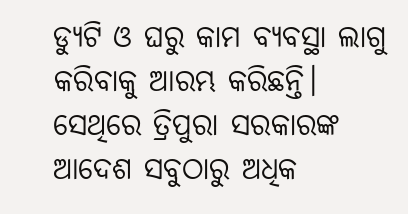ଡ୍ୟୁଟି ଓ ଘରୁ କାମ ବ୍ୟବସ୍ଥା ଲାଗୁ କରିବାକୁ ଆରମ୍ଭ କରିଛନ୍ତି। ସେଥିରେ ତ୍ରିପୁରା ସରକାରଙ୍କ ଆଦେଶ ସବୁଠାରୁ ଅଧିକ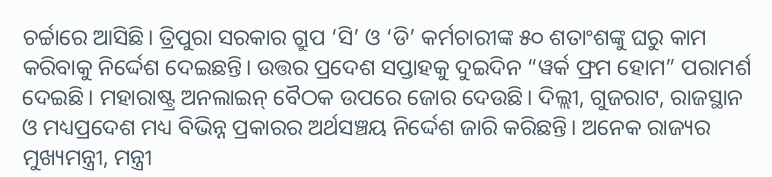ଚର୍ଚ୍ଚାରେ ଆସିଛି। ତ୍ରିପୁରା ସରକାର ଗ୍ରୁପ ‘ସି’ ଓ ‘ଡି’ କର୍ମଚାରୀଙ୍କ ୫୦ ଶତାଂଶଙ୍କୁ ଘରୁ କାମ କରିବାକୁ ନିର୍ଦ୍ଦେଶ ଦେଇଛନ୍ତି। ଉତ୍ତର ପ୍ରଦେଶ ସପ୍ତାହକୁ ଦୁଇଦିନ “ୱର୍କ ଫ୍ରମ ହୋମ” ପରାମର୍ଶ ଦେଇଛି। ମହାରାଷ୍ଟ୍ର ଅନଲାଇନ୍ ବୈଠକ ଉପରେ ଜୋର ଦେଉଛି। ଦିଲ୍ଲୀ, ଗୁଜରାଟ, ରାଜସ୍ଥାନ ଓ ମଧ୍ୟପ୍ରଦେଶ ମଧ୍ୟ ବିଭିନ୍ନ ପ୍ରକାରର ଅର୍ଥସଞ୍ଚୟ ନିର୍ଦ୍ଦେଶ ଜାରି କରିଛନ୍ତି। ଅନେକ ରାଜ୍ୟର ମୁଖ୍ୟମନ୍ତ୍ରୀ, ମନ୍ତ୍ରୀ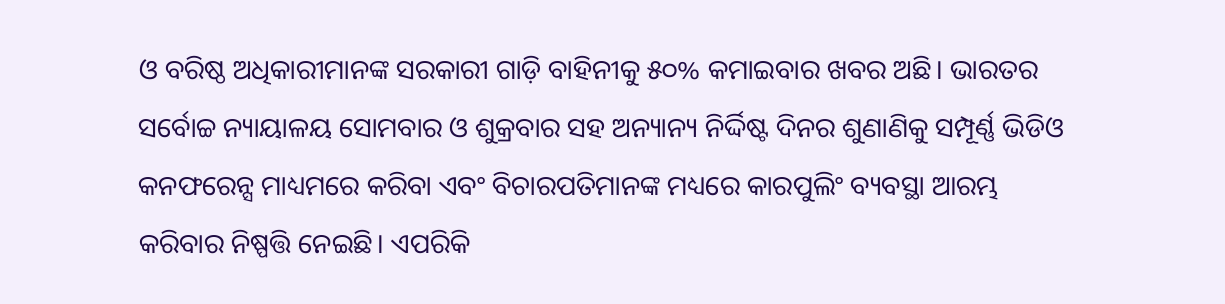ଓ ବରିଷ୍ଠ ଅଧିକାରୀମାନଙ୍କ ସରକାରୀ ଗାଡ଼ି ବାହିନୀକୁ ୫୦% କମାଇବାର ଖବର ଅଛି। ଭାରତର ସର୍ବୋଚ୍ଚ ନ୍ୟାୟାଳୟ ସୋମବାର ଓ ଶୁକ୍ରବାର ସହ ଅନ୍ୟାନ୍ୟ ନିର୍ଦ୍ଦିଷ୍ଟ ଦିନର ଶୁଣାଣିକୁ ସମ୍ପୂର୍ଣ୍ଣ ଭିଡିଓ କନଫରେନ୍ସ ମାଧ୍ୟମରେ କରିବା ଏବଂ ବିଚାରପତିମାନଙ୍କ ମଧ୍ୟରେ କାରପୁଲିଂ ବ୍ୟବସ୍ଥା ଆରମ୍ଭ କରିବାର ନିଷ୍ପତ୍ତି ନେଇଛି। ଏପରିକି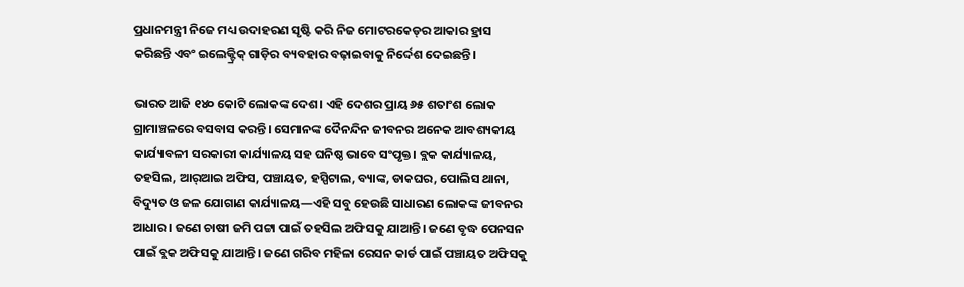ପ୍ରଧାନମନ୍ତ୍ରୀ ନିଜେ ମଧ୍ୟ ଉଦାହରଣ ସୃଷ୍ଟି କରି ନିଜ ମୋଟରକେଡ୍‌ର ଆକାର ହ୍ରାସ କରିଛନ୍ତି ଏବଂ ଇଲେକ୍ଟ୍ରିକ୍ ଗାଡ଼ିର ବ୍ୟବହାର ବଢ଼ାଇବାକୁ ନିର୍ଦ୍ଦେଶ ଦେଇଛନ୍ତି।

ଭାରତ ଆଜି ୧୪୦ କୋଟି ଲୋକଙ୍କ ଦେଶ। ଏହି ଦେଶର ପ୍ରାୟ ୬୫ ଶତାଂଶ ଲୋକ ଗ୍ରାମାଞ୍ଚଳରେ ବସବାସ କରନ୍ତି। ସେମାନଙ୍କ ଦୈନନ୍ଦିନ ଜୀବନର ଅନେକ ଆବଶ୍ୟକୀୟ କାର୍ଯ୍ୟାବଳୀ ସରକାରୀ କାର୍ଯ୍ୟାଳୟ ସହ ଘନିଷ୍ଠ ଭାବେ ସଂପୃକ୍ତ। ବ୍ଲକ କାର୍ଯ୍ୟାଳୟ, ତହସିଲ, ଆର୍‌ଆଇ ଅଫିସ, ପଞ୍ଚାୟତ, ହସ୍ପିଟାଲ, ବ୍ୟାଙ୍କ, ଡାକଘର, ପୋଲିସ ଥାନା, ବିଦ୍ୟୁତ ଓ ଜଳ ଯୋଗାଣ କାର୍ଯ୍ୟାଳୟ—ଏହି ସବୁ ହେଉଛି ସାଧାରଣ ଲୋକଙ୍କ ଜୀବନର ଆଧାର। ଜଣେ ଚାଷୀ ଜମି ପଟ୍ଟା ପାଇଁ ତହସିଲ ଅଫିସକୁ ଯାଆନ୍ତି। ଜଣେ ବୃଦ୍ଧ ପେନସନ ପାଇଁ ବ୍ଲକ ଅଫିସକୁ ଯାଆନ୍ତି। ଜଣେ ଗରିବ ମହିଳା ରେସନ କାର୍ଡ ପାଇଁ ପଞ୍ଚାୟତ ଅଫିସକୁ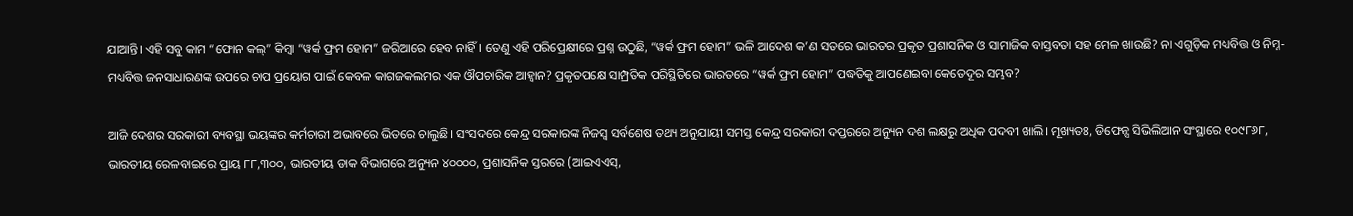ଯାଆନ୍ତି। ଏହି ସବୁ କାମ “ଫୋନ କଲ୍” କିମ୍ବା “ୱର୍କ ଫ୍ରମ ହୋମ” ଜରିଆରେ ହେବ ନାହିଁ। ତେଣୁ ଏହି ପରିପ୍ରେକ୍ଷୀରେ ପ୍ରଶ୍ନ ଉଠୁଛି, “ୱର୍କ ଫ୍ରମ ହୋମ” ଭଳି ଆଦେଶ କ’ଣ ସତରେ ଭାରତର ପ୍ରକୃତ ପ୍ରଶାସନିକ ଓ ସାମାଜିକ ବାସ୍ତବତା ସହ ମେଳ ଖାଉଛି? ନା ଏଗୁଡ଼ିକ ମଧ୍ୟବିତ୍ତ ଓ ନିମ୍ନ-ମଧ୍ୟବିତ୍ତ ଜନସାଧାରଣଙ୍କ ଉପରେ ଚାପ ପ୍ରୟୋଗ ପାଇଁ କେବଳ କାଗଜକଲମର ଏକ ଔପଚାରିକ ଆହ୍ୱାନ? ପ୍ରକୃତପକ୍ଷେ ସାମ୍ପ୍ରତିକ ପରିସ୍ଥିତିରେ ଭାରତରେ “ୱର୍କ ଫ୍ରମ ହୋମ” ପଦ୍ଧତିକୁ ଆପଣେଇବା କେତେଦୂର ସମ୍ଭବ?

ଆଜି ଦେଶର ସରକାରୀ ବ୍ୟବସ୍ଥା ଭୟଙ୍କର କର୍ମଚାରୀ ଅଭାବରେ ଭିତରେ ଚାଲୁଛି। ସଂସଦରେ କେନ୍ଦ୍ର ସରକାରଙ୍କ ନିଜସ୍ୱ ସର୍ବଶେଷ ତଥ୍ୟ ଅନୁଯାୟୀ ସମସ୍ତ କେନ୍ଦ୍ର ସରକାରୀ ଦପ୍ତରରେ ଅନ୍ୟୁନ ଦଶ‌ ଲକ୍ଷରୁ ଅଧିକ ପଦବୀ ଖାଲି। ମୂଖ୍ୟତଃ, ଡିଫେନ୍ସ ସିଭିଲିଆନ ସଂସ୍ଥାରେ ୧୦୯୮୬୮, ଭାରତୀୟ ରେଳବାଇରେ ପ୍ରାୟ ୮୮,୩୦୦, ଭାରତୀୟ ଡାକ ବିଭାଗରେ ଅନ୍ୟୁନ ୪୦୦୦୦, ପ୍ରଶାସନିକ ସ୍ତରରେ (ଆଇଏଏସ୍,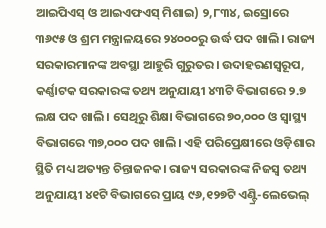ଆଇପିଏସ୍ ଓ ଆଇଏଫଏସ୍ ମିଶାଇ) ୨,୮୩୪, ଇସ୍ରୋରେ ୩୬୯୫ ଓ ଶ୍ରମ ମନ୍ତ୍ରାଳୟରେ ୨୪୦୦୦ରୁ ଉର୍ଦ୍ଧ ପଦ ଖାଲି। ରାଜ୍ୟ ସରକାରମାନଙ୍କ ଅବସ୍ଥା ଆହୁରି ‌ଗୁରୁତର। ଉଦାହରଣସ୍ୱରୂପ, କର୍ଣ୍ଣାଟକ ସରକାରଙ୍କ ତଥ୍ୟ ଅନୁଯାୟୀ ୪୩ଟି ବିଭାଗରେ ୨.୭ ଲକ୍ଷ ପଦ ଖାଲି। ସେଥିରୁ ଶିକ୍ଷା ବିଭାଗରେ ୭୦,୦୦୦ ଓ ସ୍ୱାସ୍ଥ୍ୟ ବିଭାଗରେ ୩୭,୦୦୦ ପଦ ଖାଲି। ଏହି ପରିପ୍ରେକ୍ଷୀରେ ଓଡ଼ିଶାର ସ୍ଥିତି ମଧ୍ୟ ଅତ୍ୟନ୍ତ ଚିନ୍ତାଜନକ। ରାଜ୍ୟ ସରକାରଙ୍କ ନିଜସ୍ୱ ତଥ୍ୟ ଅନୁଯାୟୀ ୪୧ଟି ବିଭାଗରେ ପ୍ରାୟ ୯୬,୧୨୭ଟି ଏଣ୍ଟ୍ରି-ଲେଭେଲ୍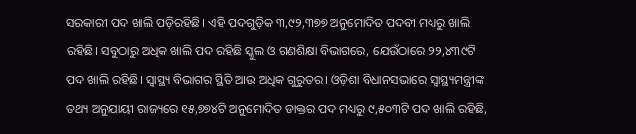ସରକାରୀ ପଦ ଖାଲି ପଡ଼ିରହିଛି। ଏହି ପଦଗୁଡ଼ିକ ୩,୯୨,୩୭୭ ଅନୁମୋଦିତ ପଦବୀ ମଧ୍ୟରୁ ଖାଲି ରହିଛି। ସବୁଠାରୁ ଅଧିକ ଖାଲି ପଦ ରହିଛି ସ୍କୁଲ ଓ ଗଣଶିକ୍ଷା ବିଭାଗରେ, ଯେଉଁଠାରେ ୨୨,୪୩୯ଟି ପଦ ଖାଲି ରହିଛି। ସ୍ୱାସ୍ଥ୍ୟ ବିଭାଗର ସ୍ଥିତି ଆଉ ଅଧିକ ଗୁରୁତର। ଓଡ଼ିଶା ବିଧାନସଭାରେ ସ୍ୱାସ୍ଥ୍ୟମନ୍ତ୍ରୀଙ୍କ ତଥ୍ୟ ଅନୁଯାୟୀ ରାଜ୍ୟରେ ୧୫,୭୭୪ଟି ଅନୁମୋଦିତ ଡାକ୍ତର ପଦ ମଧ୍ୟରୁ ୯,୫୦୩ଟି ପଦ ଖାଲି ରହିଛି,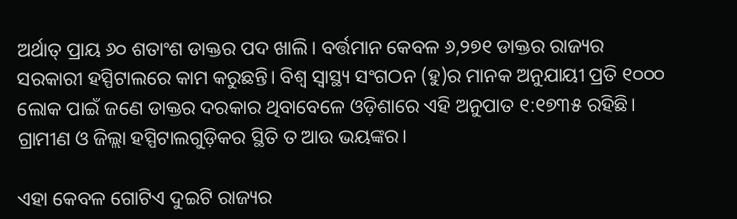ଅର୍ଥାତ୍ ପ୍ରାୟ ୬୦ ଶତାଂଶ ଡାକ୍ତର ପଦ ଖାଲି। ବର୍ତ୍ତମାନ କେବଳ ୬,୨୭୧ ଡାକ୍ତର ରାଜ୍ୟର ସରକାରୀ ହସ୍ପିଟାଲରେ କାମ କରୁଛନ୍ତି। ବିଶ୍ୱ ସ୍ୱାସ୍ଥ୍ୟ ସଂଗଠନ (ହୁ)ର ମାନକ ଅନୁଯାୟୀ ପ୍ରତି ୧୦୦୦ ଲୋକ ପାଇଁ ଜଣେ ଡାକ୍ତର ଦରକାର ଥିବାବେଳେ ଓଡ଼ିଶାରେ ଏହି ଅନୁପାତ ୧:୧୭୩୫ ରହିଛି। ଗ୍ରାମୀଣ ଓ ଜିଲ୍ଲା ହସ୍ପିଟାଲଗୁଡ଼ିକର ସ୍ଥିତି ତ ଆଉ ଭୟଙ୍କର।

ଏହା କେବଳ ଗୋଟିଏ ଦୁଇଟି ରାଜ୍ୟର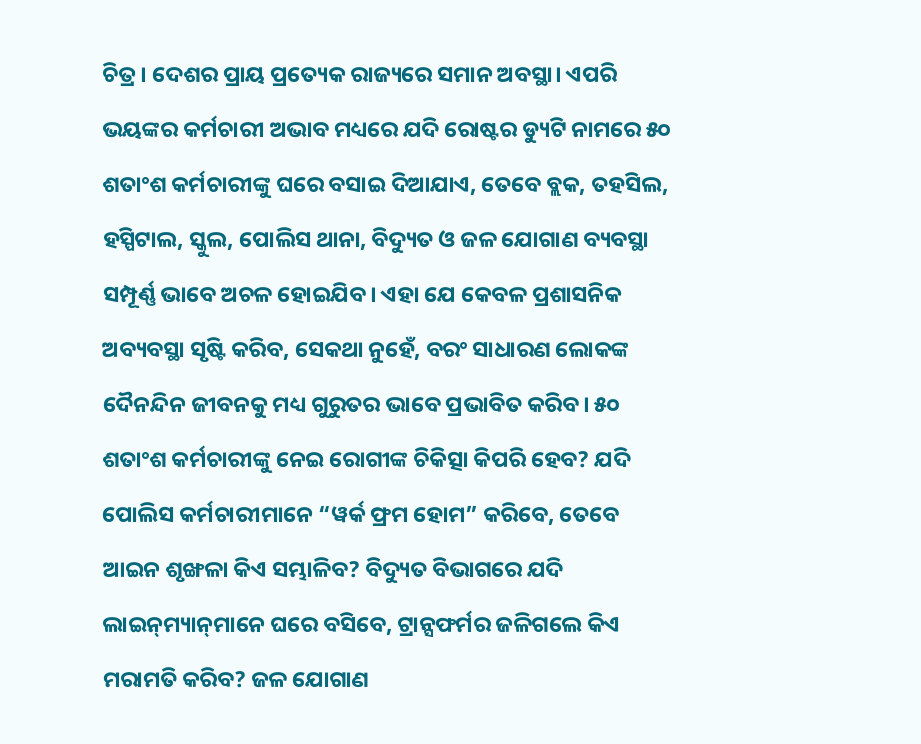ଚିତ୍ର। ଦେଶର ପ୍ରାୟ ପ୍ରତ୍ୟେକ ରାଜ୍ୟରେ ସମାନ ଅବସ୍ଥା। ଏପରି ଭୟଙ୍କର କର୍ମଚାରୀ ଅଭାବ ମଧ୍ୟରେ ଯଦି ରୋଷ୍ଟର ଡ୍ୟୁଟି ନାମରେ ୫୦ ଶତାଂଶ କର୍ମଚାରୀଙ୍କୁ ଘରେ ବସାଇ ଦିଆଯାଏ, ତେବେ ବ୍ଲକ, ତହସିଲ, ହସ୍ପିଟାଲ, ସ୍କୁଲ, ପୋଲିସ ଥାନା, ବିଦ୍ୟୁତ ଓ ଜଳ ଯୋଗାଣ ବ୍ୟବସ୍ଥା ସମ୍ପୂର୍ଣ୍ଣ ଭାବେ ଅଚଳ ହୋଇଯିବ। ଏହା ଯେ କେବଳ ପ୍ରଶାସନିକ ଅବ୍ୟବସ୍ଥା ସୃଷ୍ଟି କରିବ, ସେକଥା ନୁହେଁ, ବରଂ ସାଧାରଣ ଲୋକଙ୍କ ଦୈନନ୍ଦିନ ଜୀବନକୁ ମଧ୍ୟ ଗୁରୁତର ଭାବେ ପ୍ରଭାବିତ କରିବ। ୫୦ ଶତାଂଶ କର୍ମଚାରୀଙ୍କୁ ନେଇ ରୋଗୀଙ୍କ ଚିକିତ୍ସା କିପରି ହେବ? ଯଦି ପୋଲିସ କର୍ମଚାରୀମାନେ “ୱର୍କ ଫ୍ରମ ହୋମ” କରିବେ, ତେବେ ଆଇନ ଶୃଙ୍ଖଳା କିଏ ସମ୍ଭାଳିବ? ବିଦ୍ୟୁତ ବିଭାଗରେ ଯଦି ଲାଇନ୍‌ମ୍ୟାନ୍‌ମାନେ ଘରେ ବସିବେ, ଟ୍ରାନ୍ସଫର୍ମର ଜଳିଗଲେ କିଏ ମରାମତି କରିବ? ଜଳ ଯୋଗାଣ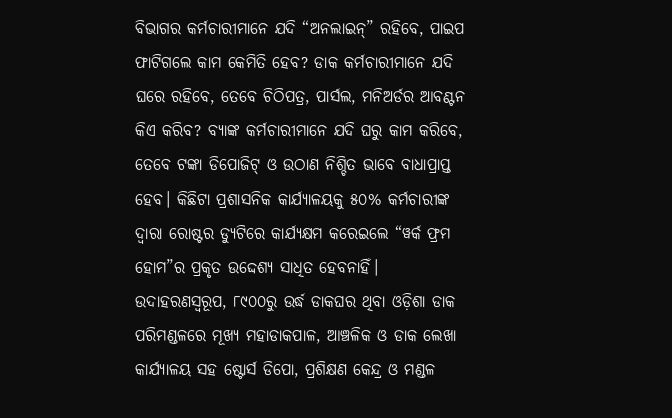ବିଭାଗର କର୍ମଚାରୀମାନେ ଯଦି “ଅନଲାଇନ୍” ରହିବେ, ପାଇପ ଫାଟିଗଲେ କାମ କେମିତି ହେବ? ଡାକ କର୍ମଚାରୀମାନେ ଯଦି ଘରେ ରହିବେ, ତେବେ ଚିଠିପତ୍ର, ପାର୍ସଲ, ମନିଅର୍ଡର ଆବଣ୍ଟନ କିଏ କରିବ? ବ୍ୟାଙ୍କ କର୍ମଚାରୀମାନେ ଯଦି ଘରୁ କାମ କରିବେ, ତେବେ ଟଙ୍କା ଡିପୋଜିଟ୍ ଓ ଉଠାଣ ନିଶ୍ଚିତ ଭାବେ ବାଧାପ୍ରାପ୍ତ ହେବ। କିଛିଟା ପ୍ରଶାସନିକ କାର୍ଯ୍ୟାଳୟକୁ ୫୦% କର୍ମଚାରୀଙ୍କ ଦ୍ୱାରା ରୋଷ୍ଟର ଡ୍ୟୁଟିରେ କାର୍ଯ୍ୟକ୍ଷମ କରେଇଲେ “ୱର୍କ ଫ୍ରମ ହୋମ”ର ପ୍ରକୃତ ଉଦ୍ଦେଶ୍ୟ ସାଧିତ ହେବନାହିଁ। ଉଦାହରଣସ୍ୱରୂପ, ୮୯୦୦ରୁ ଉର୍ଦ୍ଧ ଡାକଘର ଥିବା ଓଡ଼ିଶା ଡାକ ପରିମଣ୍ଡଳରେ ମୂଖ୍ୟ ମହାଡାକପାଳ, ଆଞ୍ଚଳିକ ଓ ଡାକ ଲେଖା କାର୍ଯ୍ୟାଳୟ ସହ ଷ୍ଟୋର୍ସ ଡିପୋ, ପ୍ରଶିକ୍ଷଣ କେନ୍ଦ୍ର ଓ ମଣ୍ଡଳ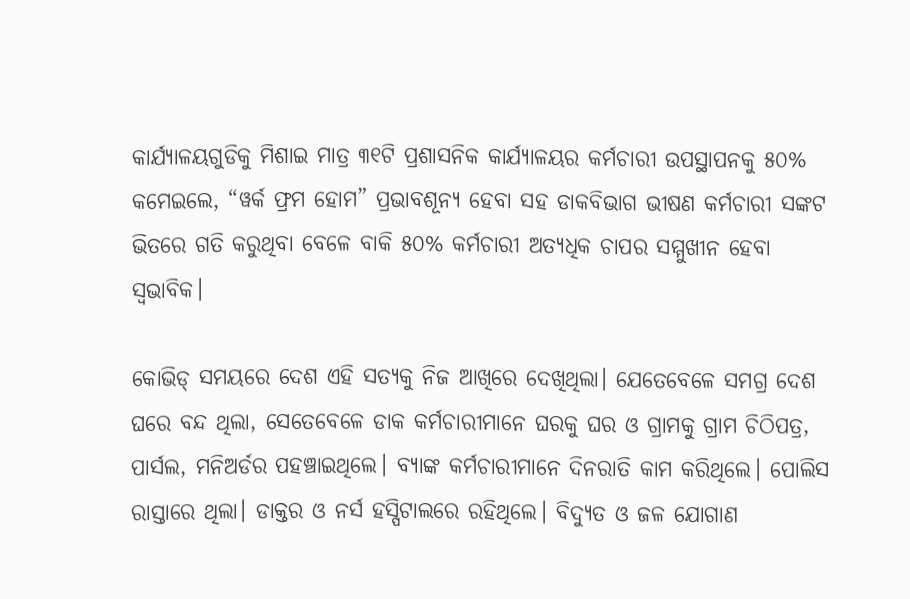କାର୍ଯ୍ୟାଳୟଗୁଡିକୁ‌ ମିଶାଇ ମାତ୍ର ୩୧ଟି ପ୍ରଶାସନିକ କାର୍ଯ୍ୟାଳୟର କର୍ମଚାରୀ ଉପସ୍ଥାପନକୁ ୫୦% କମେଇଲେ, “ୱର୍କ ଫ୍ରମ ହୋମ” ପ୍ରଭାବଶୂନ୍ୟ ହେବା ସହ ଡାକବିଭାଗ ଭୀଷଣ କର୍ମଚାରୀ ସଙ୍କଟ ଭିତରେ ଗତି କରୁଥିବା ବେଳେ ବାକି ୫୦% କର୍ମଚାରୀ ଅତ୍ୟଧିକ ଚାପର ସମ୍ମୁଖୀନ ହେବା ସ୍ୱଭାବିକ।

କୋଭିଡ୍ ସମୟରେ ଦେଶ ଏହି ସତ୍ୟକୁ ନିଜ ଆଖିରେ ଦେଖିଥିଲା। ଯେତେବେଳେ ସମଗ୍ର ଦେଶ ଘରେ ବନ୍ଦ ଥିଲା, ସେତେବେଳେ ଡାକ କର୍ମଚାରୀମାନେ ଘରକୁ ଘର ଓ ଗ୍ରାମକୁ ଗ୍ରାମ ଚିଠିପତ୍ର, ପାର୍ସଲ, ମନିଅର୍ଡର ପହଞ୍ଚାଇଥିଲେ। ବ୍ୟାଙ୍କ କର୍ମଚାରୀମାନେ ଦିନରାତି କାମ କରିଥିଲେ। ପୋଲିସ ରାସ୍ତାରେ ଥିଲା। ଡାକ୍ତର ଓ ନର୍ସ ହସ୍ପିଟାଲରେ ରହିଥିଲେ। ବିଦ୍ୟୁତ ଓ ଜଳ ଯୋଗାଣ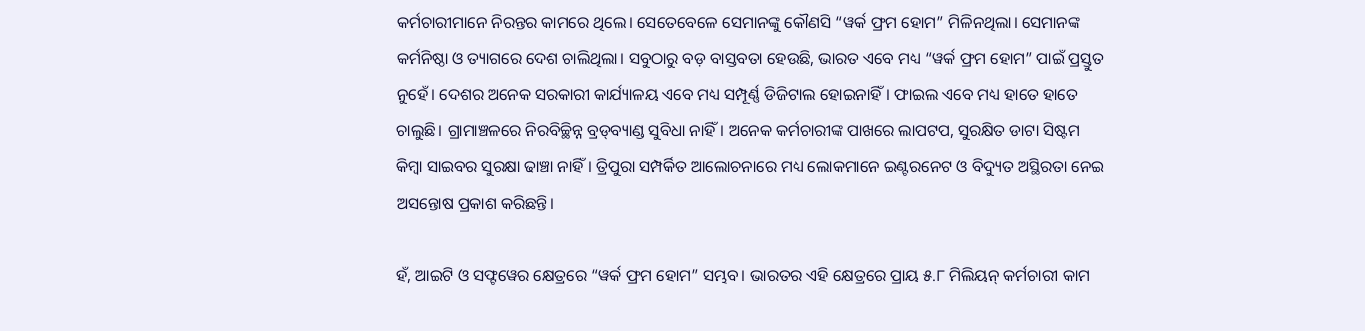କର୍ମଚାରୀମାନେ ନିରନ୍ତର କାମରେ ଥିଲେ। ସେତେବେଳେ ସେମାନଙ୍କୁ କୌଣସି “ୱର୍କ ଫ୍ରମ ହୋମ” ମିଳିନଥିଲା। ସେମାନଙ୍କ କର୍ମନିଷ୍ଠା ଓ ତ୍ୟାଗରେ ଦେଶ ଚାଲିଥିଲା। ସବୁଠାରୁ ବଡ଼ ବାସ୍ତବତା ହେଉଛି, ଭାରତ ଏବେ ମଧ୍ୟ “ୱର୍କ ଫ୍ରମ ହୋମ” ପାଇଁ ପ୍ରସ୍ତୁତ ନୁହେଁ। ଦେଶର ଅନେକ ସରକାରୀ କାର୍ଯ୍ୟାଳୟ ଏବେ ମଧ୍ୟ ସମ୍ପୂର୍ଣ୍ଣ ଡିଜିଟାଲ ହୋଇନାହିଁ। ଫାଇଲ ଏବେ ମଧ୍ୟ ହାତେ ହାତେ ଚାଲୁଛି। ଗ୍ରାମାଞ୍ଚଳରେ ନିରବିଚ୍ଛିନ୍ନ ବ୍ରଡ୍‌ବ୍ୟାଣ୍ଡ ସୁବିଧା ନାହିଁ। ଅନେକ କର୍ମଚାରୀଙ୍କ ପାଖରେ ଲାପଟପ, ସୁରକ୍ଷିତ ଡାଟା ସିଷ୍ଟମ କିମ୍ବା ସାଇବର ସୁରକ୍ଷା ଢାଞ୍ଚା ନାହିଁ। ତ୍ରିପୁରା ସମ୍ପର୍କିତ ଆଲୋଚନାରେ ମଧ୍ୟ ଲୋକମାନେ ଇଣ୍ଟରନେଟ ଓ ବିଦ୍ୟୁତ ଅସ୍ଥିରତା ନେଇ ଅସନ୍ତୋଷ ପ୍ରକାଶ କରିଛନ୍ତି।

ହଁ, ଆଇଟି ଓ ସଫ୍ଟୱେର କ୍ଷେତ୍ରରେ “ୱର୍କ ଫ୍ରମ ହୋମ” ସମ୍ଭବ। ଭାରତର ଏହି କ୍ଷେତ୍ରରେ ପ୍ରାୟ ୫.୮ ମିଲିୟନ୍ କର୍ମଚାରୀ କାମ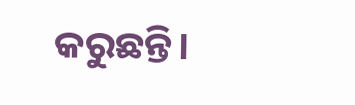କରୁଛନ୍ତି।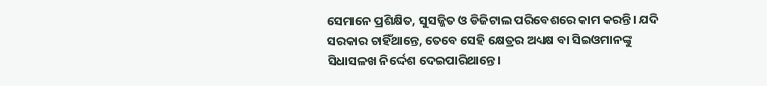ସେମାନେ ପ୍ରଶିକ୍ଷିତ, ସୁସଜ୍ଜିତ ଓ ଡିଜିଟାଲ ପରିବେଶରେ କାମ କରନ୍ତି। ଯଦି ସରକାର ଚାହିଁଥାନ୍ତେ, ତେବେ ସେହି କ୍ଷେତ୍ରର ଅଧ୍ୟକ୍ଷ ବା ସିଇଓମାନଙ୍କୁ ସିଧାସଳଖ ନିର୍ଦ୍ଦେଶ ଦେଇପାରିଥାନ୍ତେ।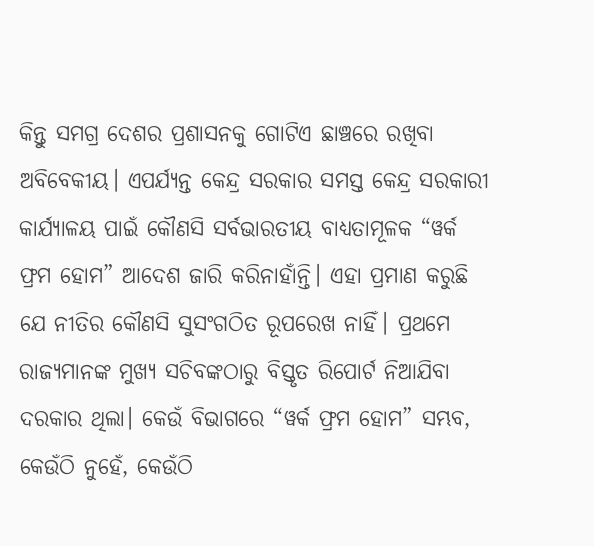କିନ୍ତୁ ସମଗ୍ର ଦେଶର ପ୍ରଶାସନକୁ ଗୋଟିଏ ଛାଞ୍ଚରେ ରଖିବା ଅବିବେକୀୟ। ଏପର୍ଯ୍ୟନ୍ତ କେନ୍ଦ୍ର ସରକାର ସମସ୍ତ କେନ୍ଦ୍ର ସରକାରୀ କାର୍ଯ୍ୟାଳୟ ପାଇଁ କୌଣସି ସର୍ବଭାରତୀୟ ବାଧ୍ୟତାମୂଳକ “ୱର୍କ ଫ୍ରମ ହୋମ” ଆଦେଶ ଜାରି କରିନାହାଁନ୍ତି। ଏହା ପ୍ରମାଣ କରୁଛି ଯେ ନୀତିର କୌଣସି ସୁସଂଗଠିତ ରୂପରେଖ ନାହିଁ। ପ୍ରଥମେ ରାଜ୍ୟମାନଙ୍କ ମୁଖ୍ୟ ସଚିବଙ୍କଠାରୁ ବିସ୍ତୃତ ରିପୋର୍ଟ ନିଆଯିବା ଦରକାର ଥିଲା। କେଉଁ ବିଭାଗରେ “ୱର୍କ ଫ୍ରମ ହୋମ” ସମ୍ଭବ, କେଉଁଠି ନୁହେଁ, କେଉଁଠି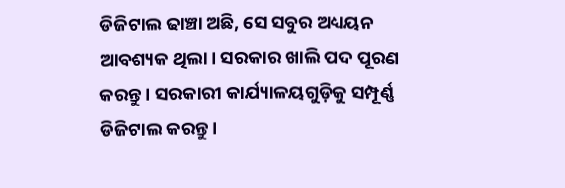ଡିଜିଟାଲ ଢାଞ୍ଚା ଅଛି, ସେ ସବୁର ଅଧ୍ୟୟନ ଆବଶ୍ୟକ ଥିଲା। ସରକାର ଖାଲି ପଦ ପୂରଣ କରନ୍ତୁ। ସରକାରୀ କାର୍ଯ୍ୟାଳୟଗୁଡ଼ିକୁ ସମ୍ପୂର୍ଣ୍ଣ ଡିଜିଟାଲ କରନ୍ତୁ।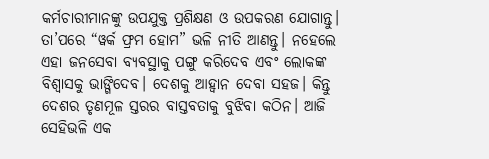କର୍ମଚାରୀମାନଙ୍କୁ ଉପଯୁକ୍ତ ପ୍ରଶିକ୍ଷଣ ଓ ଉପକରଣ ଯୋଗାନ୍ତୁ। ତା’ପରେ “ୱର୍କ ଫ୍ରମ ହୋମ” ଭଳି ନୀତି ଆଣନ୍ତୁ। ନହେଲେ ଏହା ଜନସେବା ବ୍ୟବସ୍ଥାକୁ ପଙ୍ଗୁ କରିଦେବ ଏବଂ ଲୋକଙ୍କ ବିଶ୍ୱାସକୁ ଭାଙ୍ଗିଦେବ। ଦେଶକୁ ଆହ୍ୱାନ ଦେବା ସହଜ। କିନ୍ତୁ ଦେଶର ତୃଣମୂଳ ସ୍ତରର ବାସ୍ତବତାକୁ ବୁଝିବା କଠିନ। ଆଜି ସେହିଭଳି ଏକ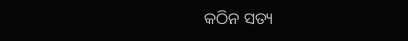କଠିନ ସତ୍ୟ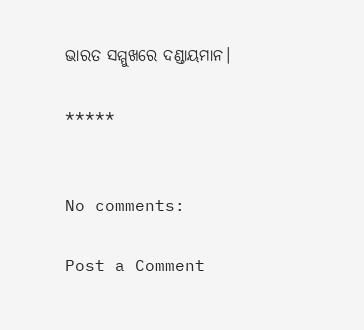ଭାରତ ସମ୍ମୁଖରେ ଦଣ୍ଡାୟମାନ।

*****


No comments:

Post a Comment